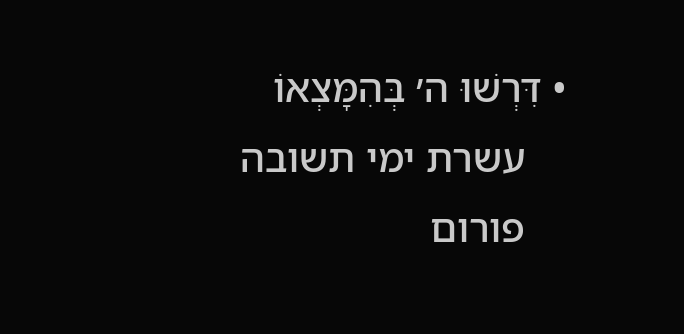• דִּרְשׁוּ ה׳ בְּהִמָּצְאוֹ
    עשרת ימי תשובה
    פורום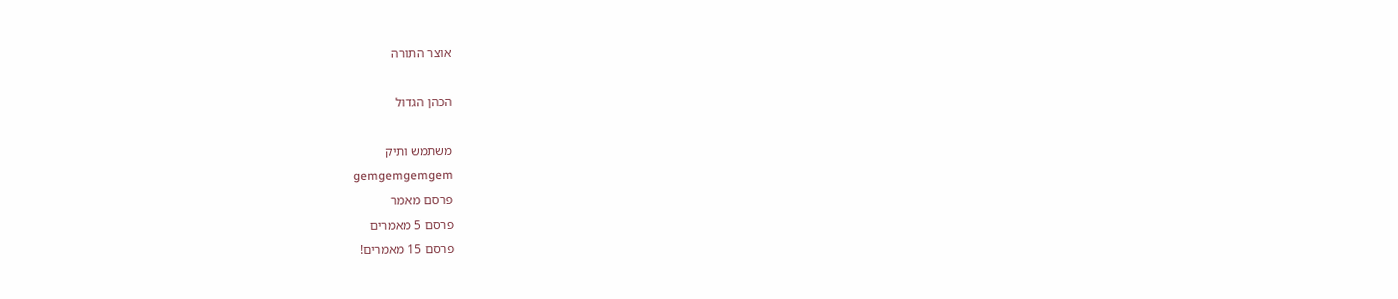אוצר התורה

הכהן הגדול

משתמש ותיק
gemgemgemgem
פרסם מאמר
פרסם 5 מאמרים
פרסם 15 מאמרים!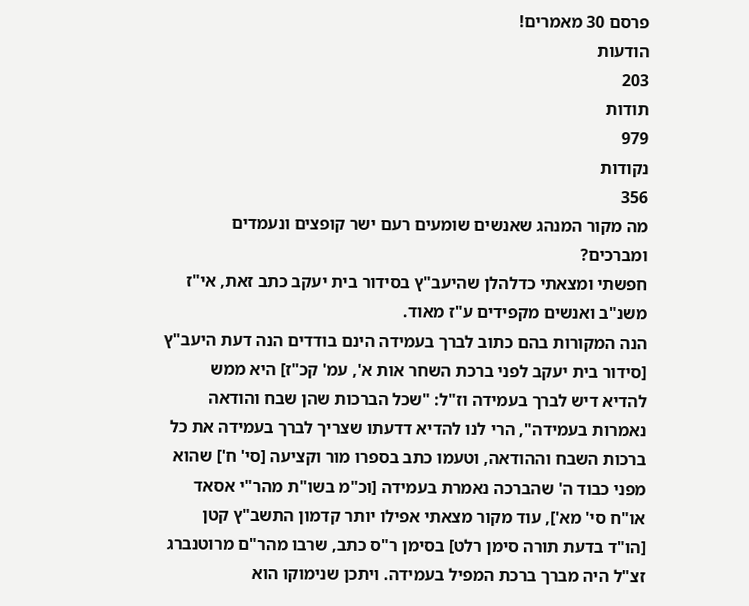פרסם 30 מאמרים!
הודעות
203
תודות
979
נקודות
356
מה מקור המנהג שאנשים שומעים רעם ישר קופצים ונעמדים ומברכים?
חפשתי ומצאתי כדלהלן שהיעב"ץ בסידור בית יעקב כתב זאת, אי"ז משנ"ב ואנשים מקפידים ע"ז מאוד.
הנה המקורות בהם כתוב לברך בעמידה הינם בודדים הנה דעת היעב"ץ [סידור בית יעקב לפני ברכת השחר אות א', עמ' קכ"ז] היא ממש להדיא דיש לברך בעמידה וז"ל: "שכל הברכות שהן שבח והודאה נאמרות בעמידה", הרי לנו להדיא דדעתו שצריך לברך בעמידה את כל ברכות השבח וההודאה, וטעמו כתב בספרו מור וקציעה [סי' ח'] שהוא מפני כבוד ה' שהברכה נאמרת בעמידה [וכ"מ בשו"ת מהר"י אסאד או"ח סי' מא'], עוד מקור מצאתי אפילו יותר קדמון התשב"ץ קטן [הו"ד בדעת תורה סימן רלט] בסימן ר"ס כתב, שרבו מהר"ם מרוטנברג זצ"ל היה מברך ברכת המפיל בעמידה. ויתכן שנימוקו הוא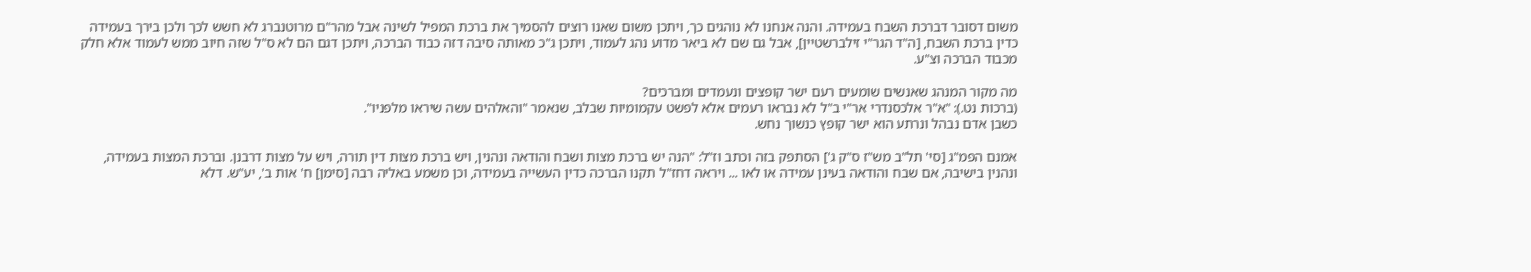משום דסובר דברכת השבח בעמידה. והנה אנחנו לא נוהגים כך, ויתכן משום שאנו רוצים להסמיך את ברכת המפיל לשינה אבל מהר"ם מרוטנברג לא חשש לכך ולכן בירך בעמידה כדין ברכת השבח, [ה"ד הגר"י זילברשטיין], אבל גם שם לא ביאר מדוע נהג לעמוד, ויתכן ג"כ מאותה סיבה דזה כבוד הברכה, ויתכן דגם הם לא ס"ל שזה חיוב ממש לעמוד אלא חלק מכבוד הברכה וצ"ע.

מה מקור המנהג שאנשים שומעים רעם ישר קופצים ונעמדים ומברכים?
(ברכות נט.): "א"ר אלכסנדרי אר"י ב"ל לא נבראו רעמים אלא לפשט עקמומיות שבלב, שנאמר "והאלהים עשה שיראו מלפניו".
כשבן אדם נבהל ונרתע הוא ישר קופץ כנשוך נחש.

אמנם הפמ"ג [סי' תל"ב מש"ז ס"ק ג'] הסתפק בזה וכתב וז"ל: "הנה יש ברכת מצות ושבח והודאה ונהנין, ויש ברכת מצות דין תורה, ויש על מצות דרבנן. וברכת המצות בעמידה, ונהנין בישיבה, אם שבח והודאה בעינן עמידה או לאו ... ויראה דחז"ל תקנו הברכה כדין העשייה בעמידה, וכן משמע באליה רבה [סימן] ח' אות ב', יע"ש. דלא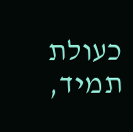כעולת תמיד,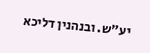יע"ש. ובנהנין דליכא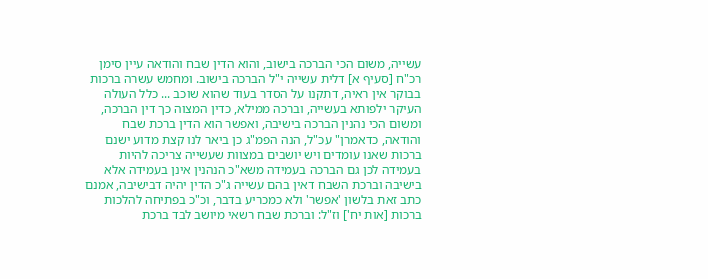עשייה, משום הכי הברכה בישוב, והוא הדין שבח והודאה עיין סימן רכ"ח [סעיף א] דלית עשייה י"ל הברכה בישוב. ומחמש עשרה ברכות בבוקר אין ראיה, דתקנו על הסדר בעוד שהוא שוכב ... כלל העולה העיקר ילפותא בעשייה, וברכה ממילא, כדין המצוה כך דין הברכה, ומשום הכי נהנין הברכה בישיבה, ואפשר הוא הדין ברכת שבח והודאה, כדאמרן" עכ"ל, הנה הפמ"ג כן ביאר לנו קצת מדוע ישנם ברכות שאנו עומדים ויש יושבים במצוות שעשייה צריכה להיות בעמידה לכן גם הברכה בעמידה משא"כ הנהנין אינן בעמידה אלא בישיבה וברכת השבח דאין בהם עשייה ג"כ הדין יהיה דבישיבה, אמנם כתב זאת בלשון 'אפשר' ולא כמכריע בדבר, וכ"כ בפתיחה להלכות ברכות [אות יח'] וז"ל: וברכת שבח רשאי מיושב לבד ברכת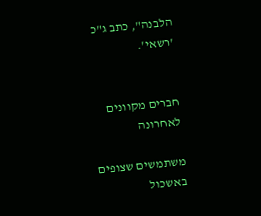הלבנה", כתב ג"כ 'רשאי'.


חברים מקוונים לאחרונה

משתמשים שצופים באשכול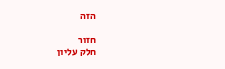הזה

חזור
חלק עליון